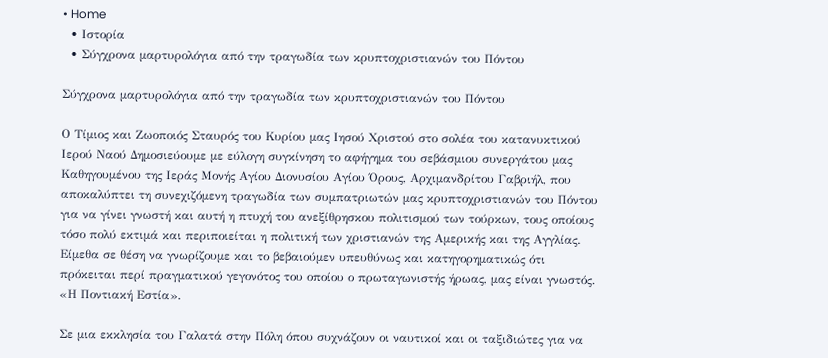• Home
  • Ιστορία
  • Σύγχρονα μαρτυρολόγια από την τραγωδία των κρυπτοχριστιανών του Πόντου

Σύγχρονα μαρτυρολόγια από την τραγωδία των κρυπτοχριστιανών του Πόντου

Ο Τίμιος και Ζωοποιός Σταυρός του Κυρίου μας Ιησού Χριστού στο σολέα του κατανυκτικού Ιερού Ναού Δημοσιεύουμε με εύλογη συγκίνηση το αφήγημα του σεβάσμιου συνεργάτου μας Καθηγουμένου της Ιεράς Μονής Αγίου Διονυσίου Αγίου Όρους, Αρχιμανδρίτου Γαβριήλ, που αποκαλύπτει τη συνεχιζόμενη τραγωδία των συμπατριωτών μας κρυπτοχριστιανών του Πόντου για να γίνει γνωστή και αυτή η πτυχή του ανεξίθρησκου πολιτισμού των τούρκων, τους οποίους τόσο πολύ εκτιμά και περιποιείται η πολιτική των χριστιανών της Αμερικής και της Αγγλίας. Είμεθα σε θέση να γνωρίζουμε και το βεβαιούμεν υπευθύνως και κατηγορηματικώς ότι πρόκειται περί πραγματικού γεγονότος του οποίου ο πρωταγωνιστής ήρωας, μας είναι γνωστός. «Η Ποντιακή Εστία».

Σε μια εκκλησία του Γαλατά στην Πόλη όπου συχνάζουν οι ναυτικοί και οι ταξιδιώτες για να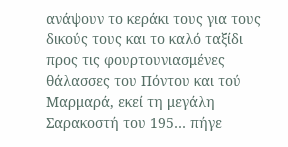ανάψουν το κεράκι τους για τους δικούς τους και το καλό ταξίδι προς τις φουρτουνιασμένες θάλασσες του Πόντου και τού Μαρμαρά, εκεί τη μεγάλη Σαρακοστή του 195… πήγε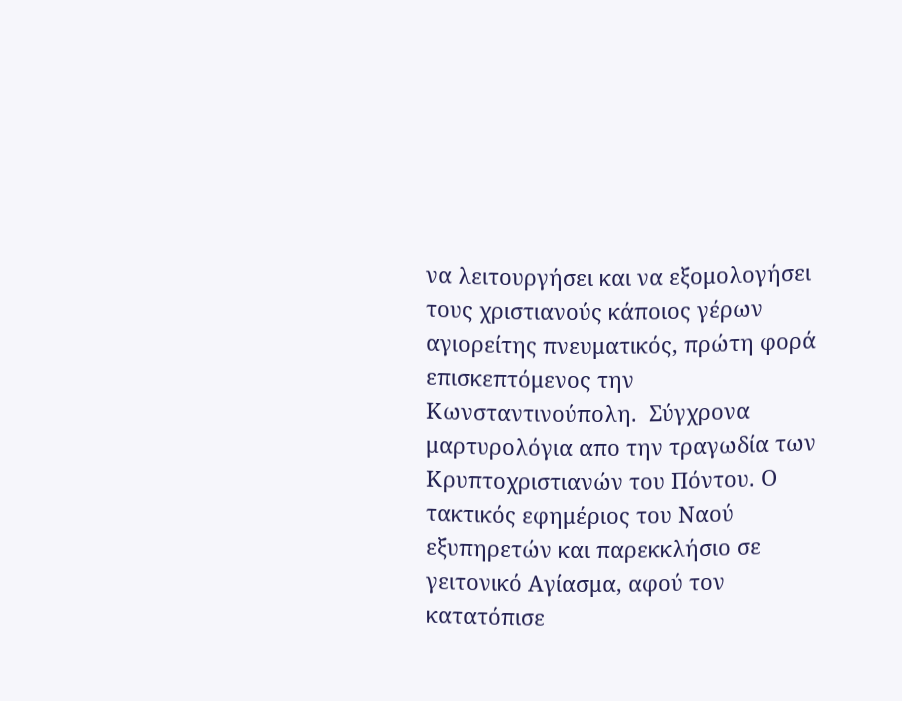να λειτουργήσει και να εξομολογήσει τους χριστιανούς κάποιος γέρων αγιορείτης πνευματικός, πρώτη φορά επισκεπτόμενος την Κωνσταντινούπολη.  Σύγχρονα μαρτυρολόγια απο την τραγωδία των Κρυπτοχριστιανών του Πόντου. Ο τακτικός εφημέριος του Ναού εξυπηρετών και παρεκκλήσιο σε γειτονικό Αγίασμα, αφού τον κατατόπισε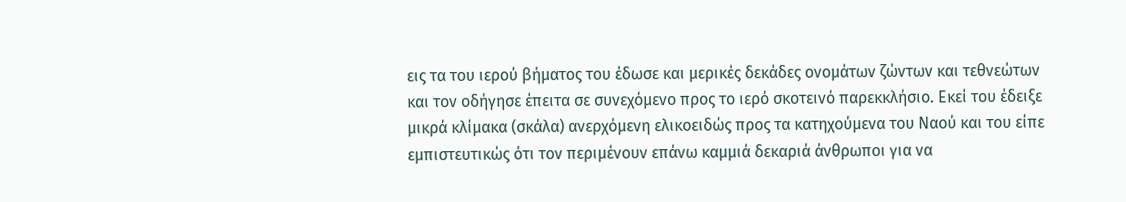εις τα του ιερού βήματος του έδωσε και μερικές δεκάδες ονομάτων ζώντων και τεθνεώτων και τον οδήγησε έπειτα σε συνεχόμενο προς το ιερό σκοτεινό παρεκκλήσιο. Εκεί του έδειξε μικρά κλίμακα (σκάλα) ανερχόμενη ελικοειδώς προς τα κατηχούμενα του Ναού και του είπε εμπιστευτικώς ότι τον περιμένουν επάνω καμμιά δεκαριά άνθρωποι για να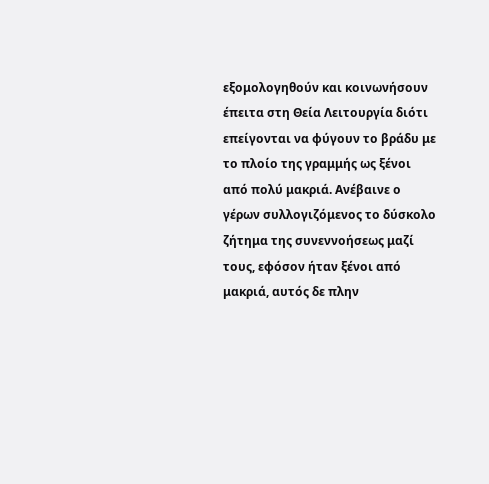εξομολογηθούν και κοινωνήσουν έπειτα στη Θεία Λειτουργία διότι επείγονται να φύγουν το βράδυ με το πλοίο της γραμμής ως ξένοι από πολύ μακριά. Ανέβαινε ο γέρων συλλογιζόμενος το δύσκολο ζήτημα της συνεννοήσεως μαζί τους, εφόσον ήταν ξένοι από μακριά, αυτός δε πλην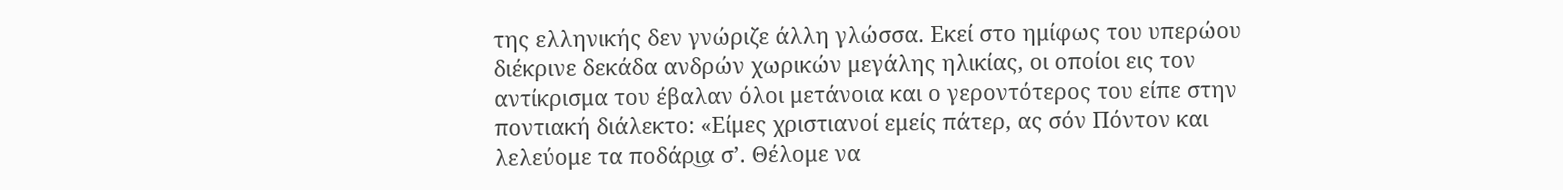της ελληνικής δεν γνώριζε άλλη γλώσσα. Εκεί στο ημίφως του υπερώου διέκρινε δεκάδα ανδρών χωρικών μεγάλης ηλικίας, οι οποίοι εις τον αντίκρισμα του έβαλαν όλοι μετάνοια και ο γεροντότερος του είπε στην ποντιακή διάλεκτο: «Είμες χριστιανοί εμείς πάτερ, ας σόν Πόντον και λελεύομε τα ποδάρι͜α σ’. Θέλομε να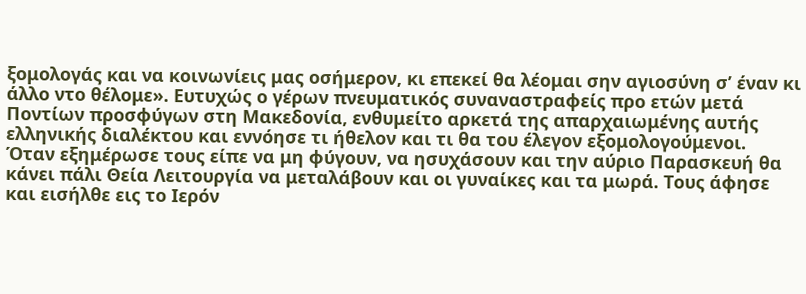ξομολογάς και να κοινωνίεις μας οσήμερον, κι επεκεί θα λέομαι σην αγιοσύνη σ’ έναν κι άλλο ντο θέλομε». Ευτυχώς ο γέρων πνευματικός συναναστραφείς προ ετών μετά Ποντίων προσφύγων στη Μακεδονία, ενθυμείτο αρκετά της απαρχαιωμένης αυτής ελληνικής διαλέκτου και εννόησε τι ήθελον και τι θα του έλεγον εξομολογούμενοι.
Όταν εξημέρωσε τους είπε να μη φύγουν, να ησυχάσουν και την αύριο Παρασκευή θα κάνει πάλι Θεία Λειτουργία να μεταλάβουν και οι γυναίκες και τα μωρά. Τους άφησε και εισήλθε εις το Ιερόν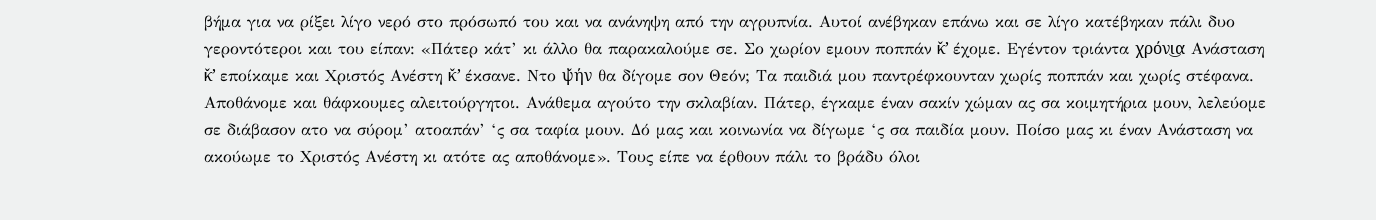βήμα για να ρίξει λίγο νερό στο πρόσωπό του και να ανάνηψη από την αγρυπνία. Αυτοί ανέβηκαν επάνω και σε λίγο κατέβηκαν πάλι δυο γεροντότεροι και του είπαν: «Πάτερ κάτ’ κι άλλο θα παρακαλούμε σε. Σο χωρίον εμουν ποππάν κ̌’ έχομε. Εγέντον τριάντα χρόνι͜α Ανάσταση κ̌’ εποίκαμε και Χριστός Ανέστη κ̌’ έκσανε. Ντο ψ̌ήν θα δίγομε σον Θεόν; Τα παιδιά μου παντρέφκουνταν χωρίς ποππάν και χωρίς στέφανα. Αποθάνομε και θάφκουμες αλειτούργητοι. Ανάθεμα αγούτο την σκλαβίαν. Πάτερ, έγκαμε έναν σακίν χώμαν ας σα κοιμητήρια μουν, λελεύομε σε διάβασον ατο να σύρομ’ ατοαπάν’ ‘ς σα ταφία μουν. Δό μας και κοινωνία να δίγωμε ‘ς σα παιδία μουν. Ποίσο μας κι έναν Ανάσταση να ακούωμε το Χριστός Ανέστη κι ατότε ας αποθάνομε». Τους είπε να έρθουν πάλι το βράδυ όλοι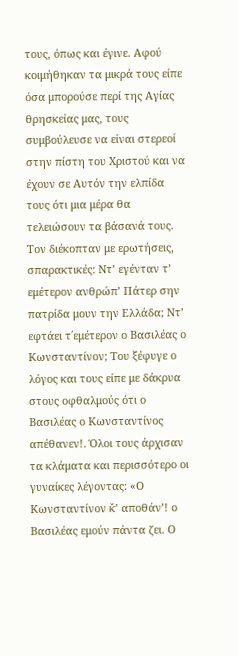τους, όπως και έγινε. Αφού κοιμήθηκαν τα μικρά τους είπε όσα μπορούσε περί της Αγίας θρησκείας μας, τους συμβούλευσε να είναι στερεοί στην πίστη του Χριστού και να έχουν σε Αυτόν την ελπίδα τους ότι μια μέρα θα τελειώσουν τα βάσανά τους. Τον διέκοπταν με ερωτήσεις, σπαρακτικές: Ντ’ εγένταν τ’ εμέτερον ανθρώπ’ Πάτερ σην πατρίδα μουν την Ελλάδα; Ντ’ εφτάει τ΄εμέτερον ο Βασιλέας ο Κωνσταντίνον; Του ξέφυγε ο λόγος και τους είπε με δάκρυα στους οφθαλμούς ότι ο Βασιλέας ο Κωνσταντίνος απέθανεν!. Όλοι τους άρχισαν τα κλάματα και περισσότερο οι γυναίκες λέγοντας: «Ο Κωνσταντίνον κ̌’ αποθάν’! ο Βασιλέας εμούν πάντα ζει. Ο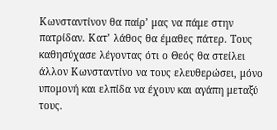Κωνσταντίνον θα παίρ’ μας να πάμε στην πατρίδαν. Κατ’ λάθος θα έμαθες πάτερ. Τους καθησύχασε λέγοντας ότι ο Θεός θα στείλει άλλον Κωνσταντίνο να τους ελευθερώσει, μόνο υπομονή και ελπίδα να έχουν και αγάπη μεταξύ τους.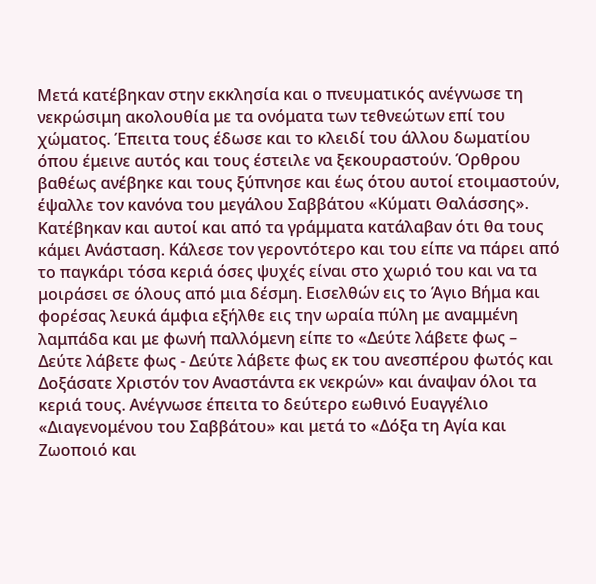Μετά κατέβηκαν στην εκκλησία και ο πνευματικός ανέγνωσε τη νεκρώσιμη ακολουθία με τα ονόματα των τεθνεώτων επί του χώματος. Έπειτα τους έδωσε και το κλειδί του άλλου δωματίου όπου έμεινε αυτός και τους έστειλε να ξεκουραστούν. Όρθρου βαθέως ανέβηκε και τους ξύπνησε και έως ότου αυτοί ετοιμαστούν, έψαλλε τον κανόνα του μεγάλου Σαββάτου «Κύματι Θαλάσσης». Κατέβηκαν και αυτοί και από τα γράμματα κατάλαβαν ότι θα τους κάμει Ανάσταση. Κάλεσε τον γεροντότερο και του είπε να πάρει από το παγκάρι τόσα κεριά όσες ψυχές είναι στο χωριό του και να τα μοιράσει σε όλους από μια δέσμη. Εισελθών εις το Άγιο Βήμα και φορέσας λευκά άμφια εξήλθε εις την ωραία πύλη με αναμμένη λαμπάδα και με φωνή παλλόμενη είπε το «Δεύτε λάβετε φως – Δεύτε λάβετε φως - Δεύτε λάβετε φως εκ του ανεσπέρου φωτός και Δοξάσατε Χριστόν τον Αναστάντα εκ νεκρών» και άναψαν όλοι τα κεριά τους. Ανέγνωσε έπειτα το δεύτερο εωθινό Ευαγγέλιο «Διαγενομένου του Σαββάτου» και μετά το «Δόξα τη Αγία και Ζωοποιό και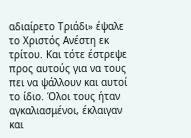αδιαίρετο Τριάδι» έψαλε το Χριστός Ανέστη εκ τρίτου. Και τότε έστρεψε προς αυτούς για να τους πει να ψάλλουν και αυτοί το ίδιο. Όλοι τους ήταν αγκαλιασμένοι, έκλαιγαν και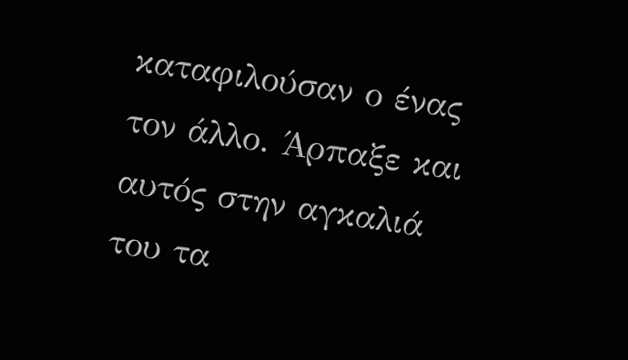καταφιλούσαν ο ένας τον άλλο. Άρπαξε και αυτός στην αγκαλιά του τα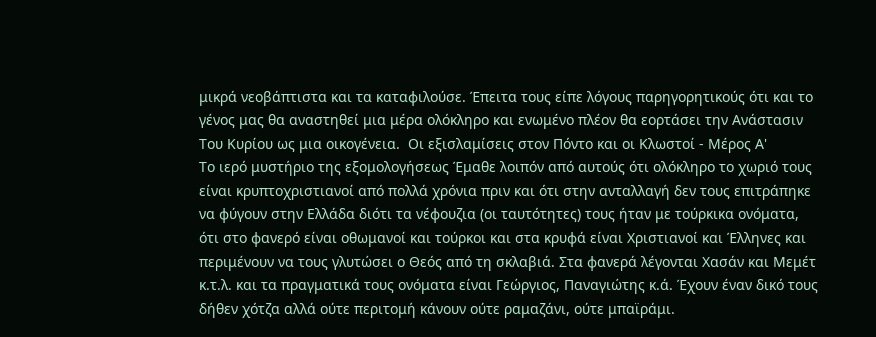μικρά νεοβάπτιστα και τα καταφιλούσε. Έπειτα τους είπε λόγους παρηγορητικούς ότι και το γένος μας θα αναστηθεί μια μέρα ολόκληρο και ενωμένο πλέον θα εορτάσει την Ανάστασιν Του Κυρίου ως μια οικογένεια.  Οι εξισλαμίσεις στον Πόντο και οι Κλωστοί - Μέρος Α'
Το ιερό μυστήριο της εξομολογήσεως Έμαθε λοιπόν από αυτούς ότι ολόκληρο το χωριό τους είναι κρυπτοχριστιανοί από πολλά χρόνια πριν και ότι στην ανταλλαγή δεν τους επιτράπηκε να φύγουν στην Ελλάδα διότι τα νέφουζια (οι ταυτότητες) τους ήταν με τούρκικα ονόματα, ότι στο φανερό είναι οθωμανοί και τούρκοι και στα κρυφά είναι Χριστιανοί και Έλληνες και περιμένουν να τους γλυτώσει ο Θεός από τη σκλαβιά. Στα φανερά λέγονται Χασάν και Μεμέτ κ.τ.λ. και τα πραγματικά τους ονόματα είναι Γεώργιος, Παναγιώτης κ.ά. Έχουν έναν δικό τους δήθεν χότζα αλλά ούτε περιτομή κάνουν ούτε ραμαζάνι, ούτε μπαϊράμι.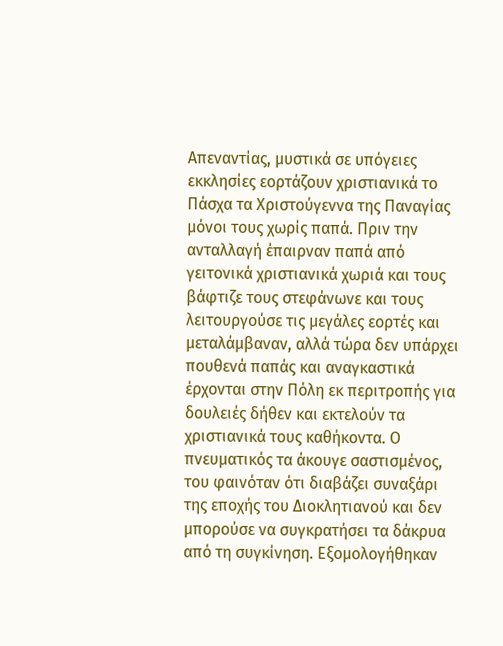Απεναντίας, μυστικά σε υπόγειες εκκλησίες εορτάζουν χριστιανικά το Πάσχα τα Χριστούγεννα της Παναγίας μόνοι τους χωρίς παπά. Πριν την ανταλλαγή έπαιρναν παπά από γειτονικά χριστιανικά χωριά και τους βάφτιζε τους στεφάνωνε και τους λειτουργούσε τις μεγάλες εορτές και μεταλάμβαναν, αλλά τώρα δεν υπάρχει πουθενά παπάς και αναγκαστικά έρχονται στην Πόλη εκ περιτροπής για δουλειές δήθεν και εκτελούν τα χριστιανικά τους καθήκοντα. Ο πνευματικός τα άκουγε σαστισμένος, του φαινόταν ότι διαβάζει συναξάρι της εποχής του Διοκλητιανού και δεν μπορούσε να συγκρατήσει τα δάκρυα από τη συγκίνηση. Εξομολογήθηκαν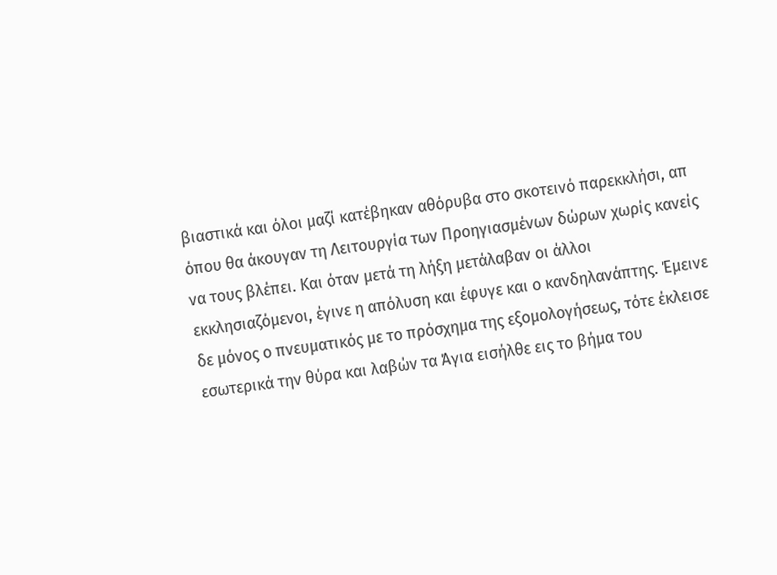βιαστικά και όλοι μαζί κατέβηκαν αθόρυβα στο σκοτεινό παρεκκλήσι, απ όπου θα άκουγαν τη Λειτουργία των Προηγιασμένων δώρων χωρίς κανείς να τους βλέπει. Και όταν μετά τη λήξη μετάλαβαν οι άλλοι εκκλησιαζόμενοι, έγινε η απόλυση και έφυγε και ο κανδηλανάπτης. Έμεινε δε μόνος ο πνευματικός με το πρόσχημα της εξομολογήσεως, τότε έκλεισε εσωτερικά την θύρα και λαβών τα Άγια εισήλθε εις το βήμα του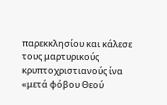παρεκκλησίου και κάλεσε τους μαρτυρικούς κρυπτοχριστιανούς ίνα «μετά φόβου Θεού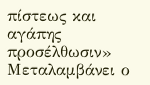πίστεως και αγάπης προσέλθωσιν» Μεταλαμβάνει ο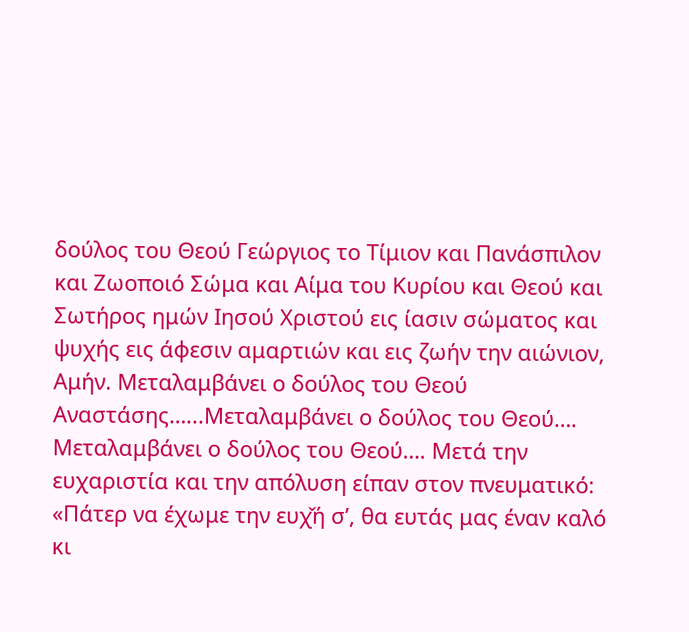δούλος του Θεού Γεώργιος το Τίμιον και Πανάσπιλον και Ζωοποιό Σώμα και Αίμα του Κυρίου και Θεού και Σωτήρος ημών Ιησού Χριστού εις ίασιν σώματος και ψυχής εις άφεσιν αμαρτιών και εις ζωήν την αιώνιον, Αμήν. Μεταλαμβάνει ο δούλος του Θεού Αναστάσης…...Μεταλαμβάνει ο δούλος του Θεού…. Μεταλαμβάνει ο δούλος του Θεού…. Μετά την ευχαριστία και την απόλυση είπαν στον πνευματικό: «Πάτερ να έχωμε την ευχ̌ή σ’, θα ευτάς μας έναν καλό κι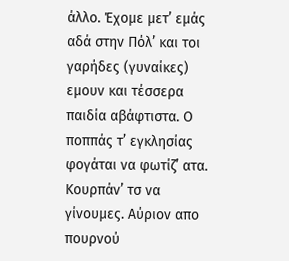άλλο. Έχομε μετ’ εμάς αδά στην Πόλ’ και τοι γαρήδες (γυναίκες) εμουν και τέσσερα παιδία αβάφτιστα. Ο ποππάς τ’ εγκλησίας φογάται να φωτίζ’ ατα. Κουρπάν’ τσ να γίνουμες. Αύριον απο πουρνού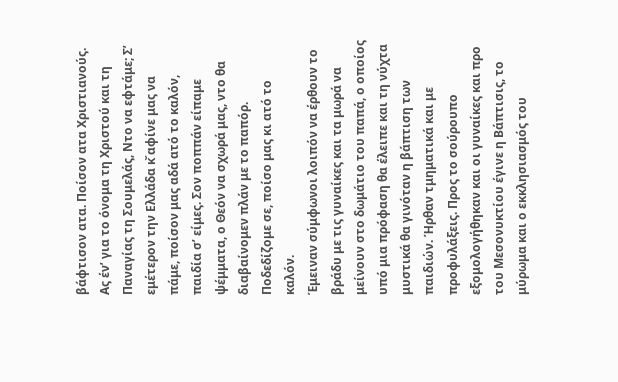βάφτισον ατα. Ποίσον ατα Χριστιανούς. Ας έν’ για το όνομα τη Χριστού και τη Παναγίας τη Σουμελάς, Ντο να εφτάμε; Σ’ εμέτερον την Ελλάδα κ̌ αφίνε μας να πάμε, ποίσον μας αδά ατό το καλόν, παιδία σ’ είμες. Σον ποππάν είπαμε ψέμματα, ο Θεόν να σχωρά μας, ντο θα διαβαίνομεν πλάν με το παπόρ. Ποδεδίζομε σε, ποίσο μας κι ατό το καλόν.
Έμειναν σύμφωνοι λοιπόν να έρθουν το βράδυ με τις γυναίκες και τα μωρά να μείνουν στο δωμάτιο του παπά, ο οποίος υπό μια πρόφαση θα έλειπε και τη νύχτα μυστικά θα γινόταν η βάπτιση των παιδιών. Ήρθαν τμηματικά και με προφυλάξεις. Προς το σούρουπο εξομολογήθηκαν και οι γυναίκες και προ του Μεσονυκτίου έγινε η Βάπτισις, το μύρωμα και ο εκκλησιασμός του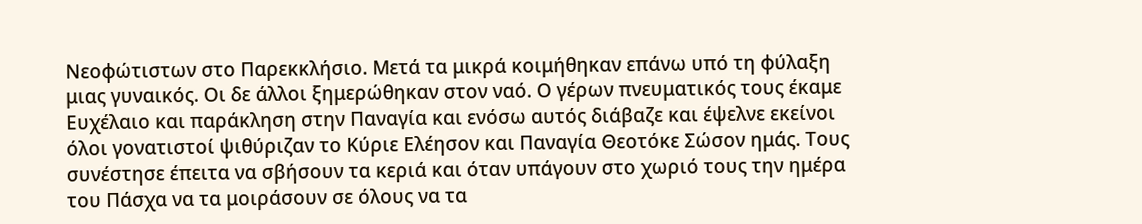Νεοφώτιστων στο Παρεκκλήσιο. Μετά τα μικρά κοιμήθηκαν επάνω υπό τη φύλαξη μιας γυναικός. Οι δε άλλοι ξημερώθηκαν στον ναό. Ο γέρων πνευματικός τους έκαμε Ευχέλαιο και παράκληση στην Παναγία και ενόσω αυτός διάβαζε και έψελνε εκείνοι όλοι γονατιστοί ψιθύριζαν το Κύριε Ελέησον και Παναγία Θεοτόκε Σώσον ημάς. Τους συνέστησε έπειτα να σβήσουν τα κεριά και όταν υπάγουν στο χωριό τους την ημέρα του Πάσχα να τα μοιράσουν σε όλους να τα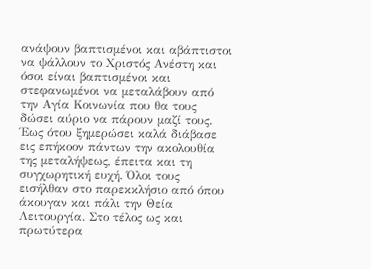ανάψουν βαπτισμένοι και αβάπτιστοι να ψάλλουν το Χριστός Ανέστη και όσοι είναι βαπτισμένοι και στεφανωμένοι να μεταλάβουν από την Αγία Κοινωνία που θα τους δώσει αύριο να πάρουν μαζί τους. Έως ότου ξημερώσει καλά διάβασε εις επήκοον πάντων την ακολουθία της μεταλήψεως, έπειτα και τη συγχωρητική ευχή. Όλοι τους εισήλθαν στο παρεκκλήσιο από όπου άκουγαν και πάλι την Θεία Λειτουργία. Στο τέλος ως και πρωτύτερα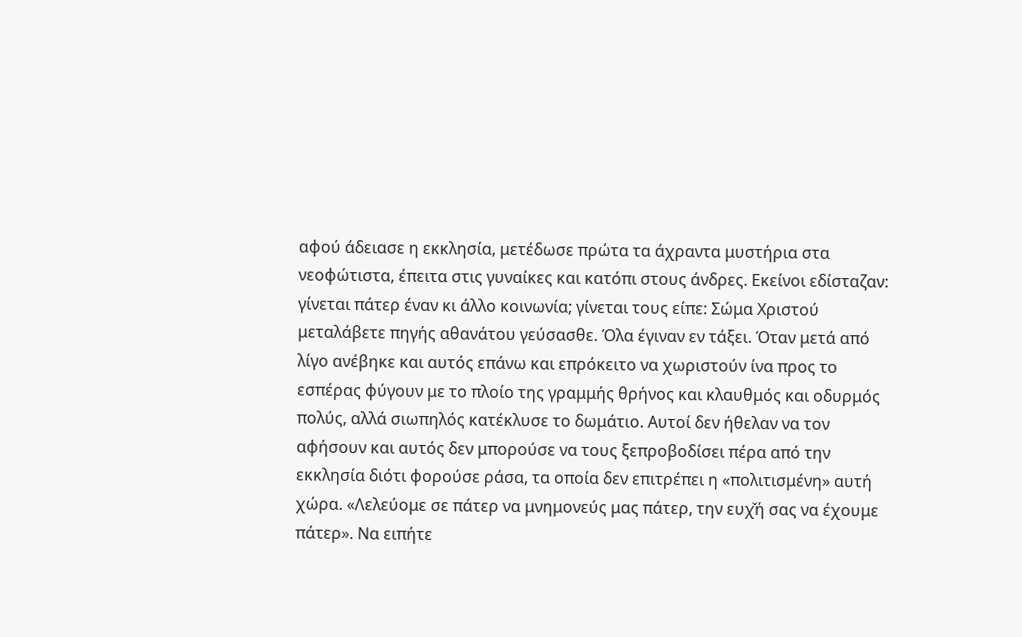αφού άδειασε η εκκλησία, μετέδωσε πρώτα τα άχραντα μυστήρια στα νεοφώτιστα, έπειτα στις γυναίκες και κατόπι στους άνδρες. Εκείνοι εδίσταζαν: γίνεται πάτερ έναν κι άλλο κοινωνία; γίνεται τους είπε: Σώμα Χριστού μεταλάβετε πηγής αθανάτου γεύσασθε. Όλα έγιναν εν τάξει. Όταν μετά από λίγο ανέβηκε και αυτός επάνω και επρόκειτο να χωριστούν ίνα προς το εσπέρας φύγουν με το πλοίο της γραμμής θρήνος και κλαυθμός και οδυρμός πολύς, αλλά σιωπηλός κατέκλυσε το δωμάτιο. Αυτοί δεν ήθελαν να τον αφήσουν και αυτός δεν μπορούσε να τους ξεπροβοδίσει πέρα από την εκκλησία διότι φορούσε ράσα, τα οποία δεν επιτρέπει η «πολιτισμένη» αυτή χώρα. «Λελεύομε σε πάτερ να μνημονεύς μας πάτερ, την ευχ̌ή σας να έχουμε πάτερ». Να ειπήτε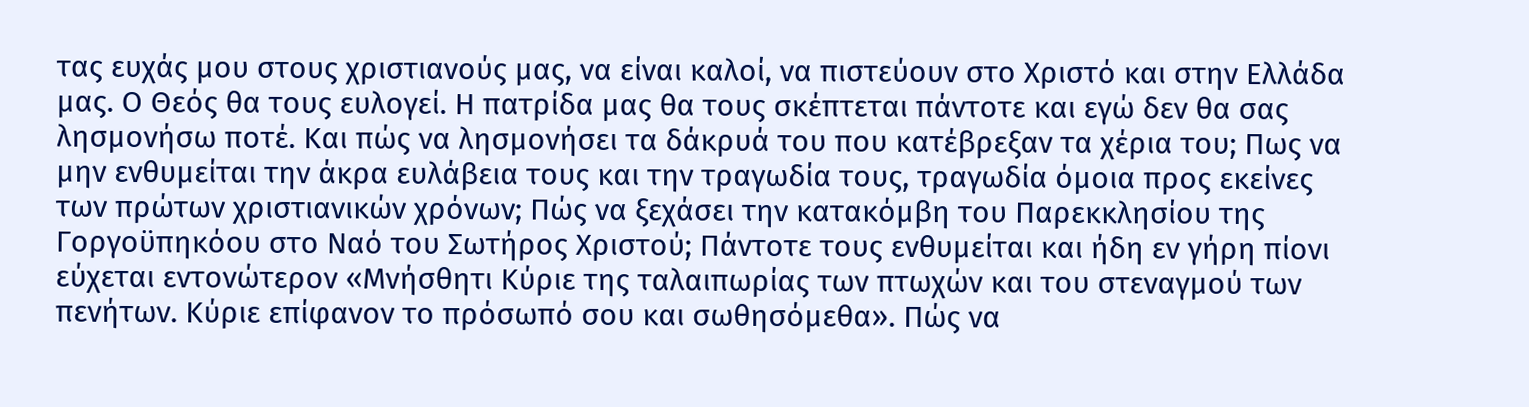τας ευχάς μου στους χριστιανούς μας, να είναι καλοί, να πιστεύουν στο Χριστό και στην Ελλάδα μας. Ο Θεός θα τους ευλογεί. Η πατρίδα μας θα τους σκέπτεται πάντοτε και εγώ δεν θα σας λησμονήσω ποτέ. Και πώς να λησμονήσει τα δάκρυά του που κατέβρεξαν τα χέρια του; Πως να μην ενθυμείται την άκρα ευλάβεια τους και την τραγωδία τους, τραγωδία όμοια προς εκείνες των πρώτων χριστιανικών χρόνων; Πώς να ξεχάσει την κατακόμβη του Παρεκκλησίου της Γοργοϋπηκόου στο Ναό του Σωτήρος Χριστού; Πάντοτε τους ενθυμείται και ήδη εν γήρη πίονι εύχεται εντονώτερον «Μνήσθητι Κύριε της ταλαιπωρίας των πτωχών και του στεναγμού των πενήτων. Κύριε επίφανον το πρόσωπό σου και σωθησόμεθα». Πώς να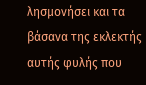λησμονήσει και τα βάσανα της εκλεκτής αυτής φυλής που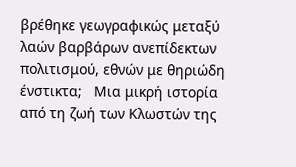βρέθηκε γεωγραφικώς μεταξύ λαών βαρβάρων ανεπίδεκτων πολιτισμού, εθνών με θηριώδη ένστικτα;   Μια μικρή ιστορία από τη ζωή των Κλωστών της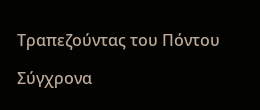Τραπεζούντας του Πόντου

Σύγχρονα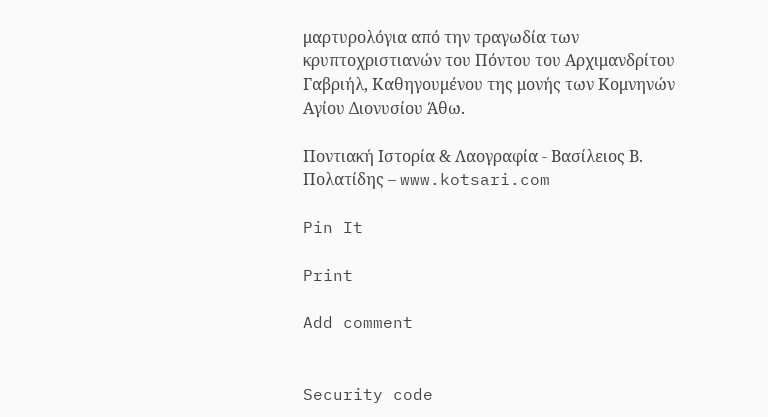μαρτυρολόγια από την τραγωδία των κρυπτοχριστιανών του Πόντου του Αρχιμανδρίτου Γαβριήλ, Καθηγουμένου της μονής των Κομνηνών Αγίου Διονυσίου Άθω.

Ποντιακή Ιστορία & Λαογραφία - Βασίλειος Β. Πολατίδης – www.kotsari.com

Pin It

Print

Add comment


Security code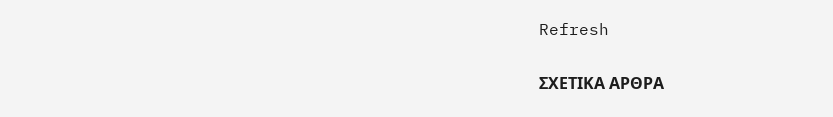Refresh

ΣΧΕΤΙΚΑ ΑΡΘΡΑ